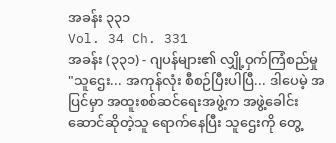အခန်း ၃၃၁
Vol. 34 Ch. 331
အခန်း (၃၃၁) - ဂျပန်များ၏ လျှို့ဝှက်ကြံစည်မှု
"သူဌေး... အကုန်လုံး စီစဉ်ပြီးပါပြီ... ဒါပေမဲ့ အပြင်မှာ အထူးစစ်ဆင်ရေးအဖွဲ့က အဖွဲ့ခေါင်းဆောင်ဆိုတဲ့သူ ရောက်နေပြီး သူဌေးကို တွေ့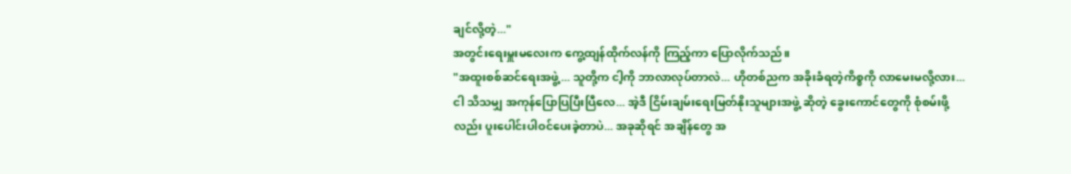ချင်လို့တဲ့..."
အတွင်းရေးမှူးမလေးက ကွေ့ထျန်ထိုက်လန်ကို ကြည့်ကာ ပြောလိုက်သည်။
"အထူးစစ်ဆင်ရေးအဖွဲ့... သူတို့က ငါ့ကို ဘာလာလုပ်တာလဲ... ဟိုတစ်ညက အခိုးခံရတဲ့ကိစ္စကို လာမေးမလို့လား... ငါ သိသမျှ အကုန်ပြောပြပြီးပြီလေ... အဲ့ဒီ ငြိမ်းချမ်းရေးမြတ်နိုးသူများအဖွဲ့ ဆိုတဲ့ ခွေးကောင်တွေကို စုံစမ်းဖို့လည်း ပူးပေါင်းပါဝင်ပေးခဲ့တာပဲ... အခုဆိုရင် အချိန်တွေ အ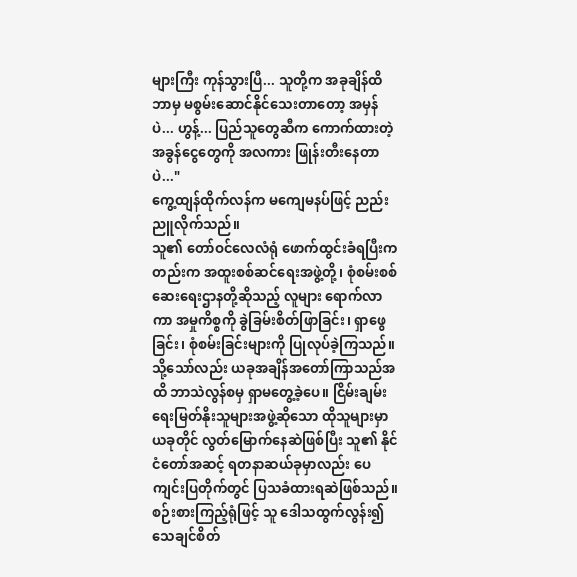များကြီး ကုန်သွားပြီ... သူတို့က အခုချိန်ထိ ဘာမှ မစွမ်းဆောင်နိုင်သေးတာတော့ အမှန်ပဲ... ဟွန့်... ပြည်သူတွေဆီက ကောက်ထားတဲ့ အခွန်ငွေတွေကို အလကား ဖြုန်းတီးနေတာပဲ..."
ကွေ့ထျန်ထိုက်လန်က မကျေမနပ်ဖြင့် ညည်းညူလိုက်သည်။
သူ၏ တော်ဝင်လေလံရုံ ဖောက်ထွင်းခံရပြီးကတည်းက အထူးစစ်ဆင်ရေးအဖွဲ့တို့၊ စုံစမ်းစစ်ဆေးရေးဌာနတို့ဆိုသည့် လူများ ရောက်လာကာ အမှုကိစ္စကို ခွဲခြမ်းစိတ်ဖြာခြင်း၊ ရှာဖွေခြင်း၊ စုံစမ်းခြင်းများကို ပြုလုပ်ခဲ့ကြသည်။
သို့သော်လည်း ယခုအချိန်အတော်ကြာသည်အထိ ဘာသဲလွန်စမှ ရှာမတွေ့ခဲ့ပေ။ ငြိမ်းချမ်းရေးမြတ်နိုးသူများအဖွဲ့ဆိုသော ထိုသူများမှာ ယခုတိုင် လွတ်မြောက်နေဆဲဖြစ်ပြီး သူ၏ နိုင်ငံတော်အဆင့် ရတနာဆယ်ခုမှာလည်း ပေကျင်းပြတိုက်တွင် ပြသခံထားရဆဲဖြစ်သည်။
စဉ်းစားကြည့်ရုံဖြင့် သူ ဒေါသထွက်လွန်း၍ သေချင်စိတ်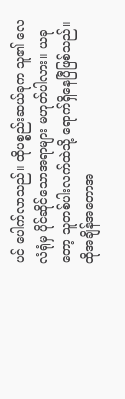ပင် ပေါက်လာသည်။ ထိုပစ္စည်းဆယ်ခုက သူ၏ လေလံရုံမှ ပိုင်ဆိုင်သောအရာများ မဟုတ်ပါလား။ ယခုတော့ သူတစ်ပါးလက်ထဲသို့ ရောက်ရှိနေပြီဖြစ်သည်။
ထိုအချိန်အတောအ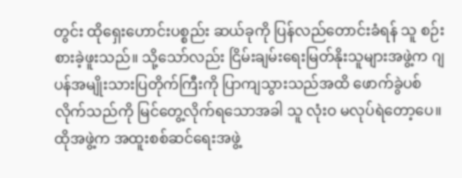တွင်း ထိုရှေးဟောင်းပစ္စည်း ဆယ်ခုကို ပြန်လည်တောင်းခံရန် သူ စဉ်းစားခဲ့ဖူးသည်။ သို့သော်လည်း ငြိမ်းချမ်းရေးမြတ်နိုးသူများအဖွဲ့က ဂျပန်အမျိုးသားပြတိုက်ကြီးကို ပြာကျသွားသည်အထိ ဖောက်ခွဲပစ်လိုက်သည်ကို မြင်တွေ့လိုက်ရသောအခါ သူ လုံးဝ မလုပ်ရဲတော့ပေ။ ထိုအဖွဲ့က အထူးစစ်ဆင်ရေးအဖွဲ့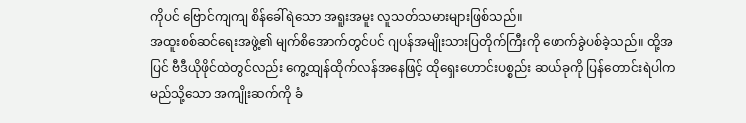ကိုပင် ဗြောင်ကျကျ စိန်ခေါ်ရဲသော အရူးအမူး လူသတ်သမားများဖြစ်သည်။
အထူးစစ်ဆင်ရေးအဖွဲ့၏ မျက်စိအောက်တွင်ပင် ဂျပန်အမျိုးသားပြတိုက်ကြီးကို ဖောက်ခွဲပစ်ခဲ့သည်။ ထို့အပြင် ဗီဒီယိုဖိုင်ထဲတွင်လည်း ကွေ့ထျန်ထိုက်လန်အနေဖြင့် ထိုရှေးဟောင်းပစ္စည်း ဆယ်ခုကို ပြန်တောင်းရဲပါက မည်သို့သော အကျိုးဆက်ကို ခံ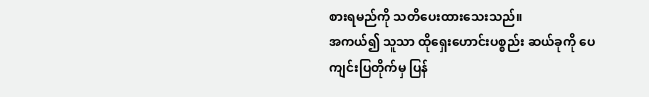စားရမည်ကို သတိပေးထားသေးသည်။
အကယ်၍ သူသာ ထိုရှေးဟောင်းပစ္စည်း ဆယ်ခုကို ပေကျင်းပြတိုက်မှ ပြန်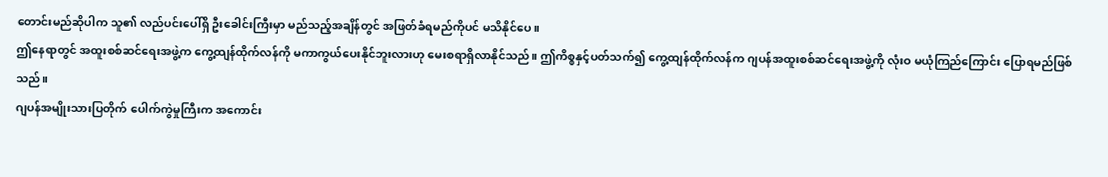တောင်းမည်ဆိုပါက သူ၏ လည်ပင်းပေါ်ရှိ ဦးခေါင်းကြီးမှာ မည်သည့်အချိန်တွင် အဖြတ်ခံရမည်ကိုပင် မသိနိုင်ပေ။
ဤနေရာတွင် အထူးစစ်ဆင်ရေးအဖွဲ့က ကွေ့ထျန်ထိုက်လန်ကို မကာကွယ်ပေးနိုင်ဘူးလားဟု မေးစရာရှိလာနိုင်သည်။ ဤကိစ္စနှင့်ပတ်သက်၍ ကွေ့ထျန်ထိုက်လန်က ဂျပန်အထူးစစ်ဆင်ရေးအဖွဲ့ကို လုံးဝ မယုံကြည်ကြောင်း ပြောရမည်ဖြစ်သည်။
ဂျပန်အမျိုးသားပြတိုက် ပေါက်ကွဲမှုကြီးက အကောင်း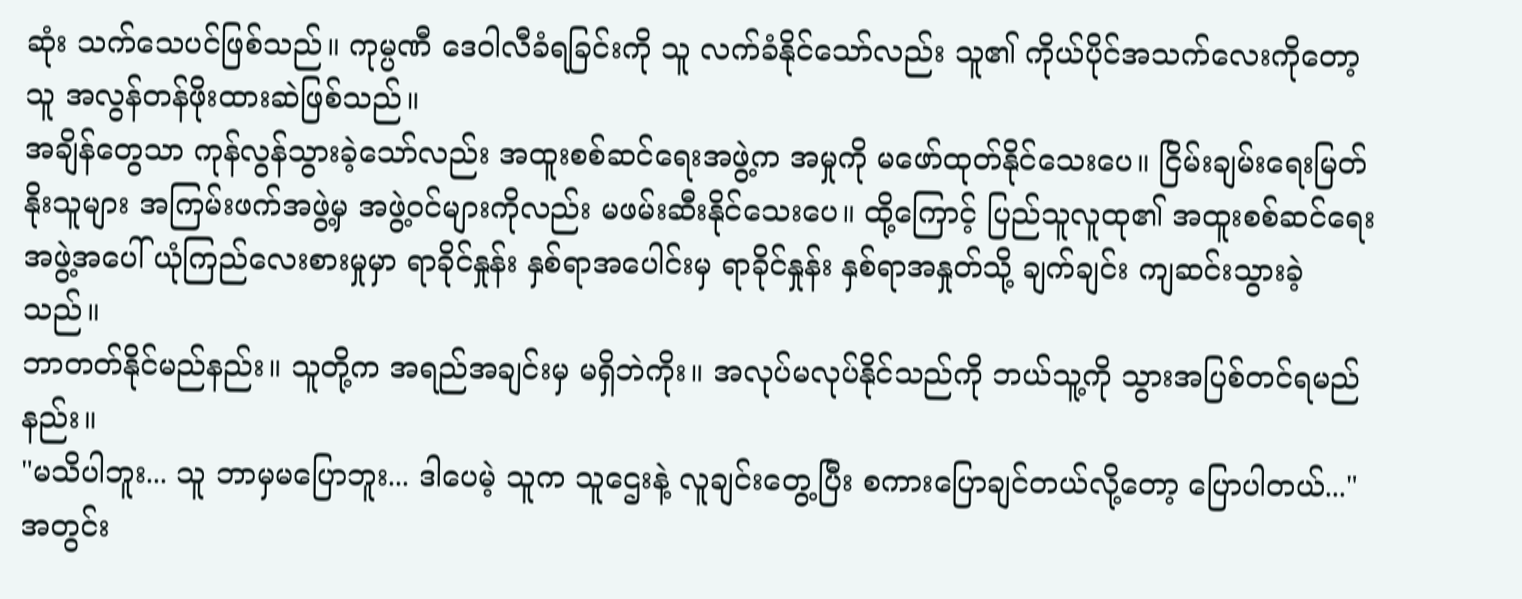ဆုံး သက်သေပင်ဖြစ်သည်။ ကုမ္ပဏီ ဒေဝါလီခံရခြင်းကို သူ လက်ခံနိုင်သော်လည်း သူ၏ ကိုယ်ပိုင်အသက်လေးကိုတော့ သူ အလွန်တန်ဖိုးထားဆဲဖြစ်သည်။
အချိန်တွေသာ ကုန်လွန်သွားခဲ့သော်လည်း အထူးစစ်ဆင်ရေးအဖွဲ့က အမှုကို မဖော်ထုတ်နိုင်သေးပေ။ ငြိမ်းချမ်းရေးမြတ်နိုးသူများ အကြမ်းဖက်အဖွဲ့မှ အဖွဲ့ဝင်များကိုလည်း မဖမ်းဆီးနိုင်သေးပေ။ ထို့ကြောင့် ပြည်သူလူထု၏ အထူးစစ်ဆင်ရေးအဖွဲ့အပေါ် ယုံကြည်လေးစားမှုမှာ ရာခိုင်နှုန်း နှစ်ရာအပေါင်းမှ ရာခိုင်နှုန်း နှစ်ရာအနှုတ်သို့ ချက်ချင်း ကျဆင်းသွားခဲ့သည်။
ဘာတတ်နိုင်မည်နည်း။ သူတို့က အရည်အချင်းမှ မရှိဘဲကိုး။ အလုပ်မလုပ်နိုင်သည်ကို ဘယ်သူ့ကို သွားအပြစ်တင်ရမည်နည်း။
"မသိပါဘူး... သူ ဘာမှမပြောဘူး... ဒါပေမဲ့ သူက သူဌေးနဲ့ လူချင်းတွေ့ပြီး စကားပြောချင်တယ်လို့တော့ ပြောပါတယ်..."
အတွင်း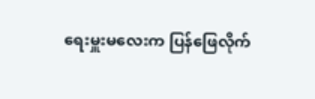ရေးမှူးမလေးက ပြန်ဖြေလိုက်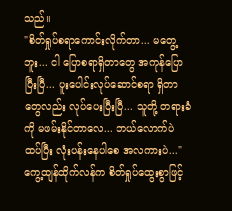သည်။
"စိတ်ရှုပ်စရာကောင်းလိုက်တာ... မတွေ့ဘူး... ငါ ပြောစရာရှိတာတွေ အကုန်ပြောပြီးပြီ... ပူးပေါင်းလုပ်ဆောင်စရာ ရှိတာတွေလည်း လုပ်ပေးပြီးပြီ... သူတို့ တရားခံကို မဖမ်းနိုင်တာလေ... ဘယ်လောက်ပဲ ထပ်ပြီး လုံးပန်းနေပါစေ အလကားပဲ..."
ကွေ့ထျန်ထိုက်လန်က စိတ်ရှုပ်ထွေးစွာဖြင့်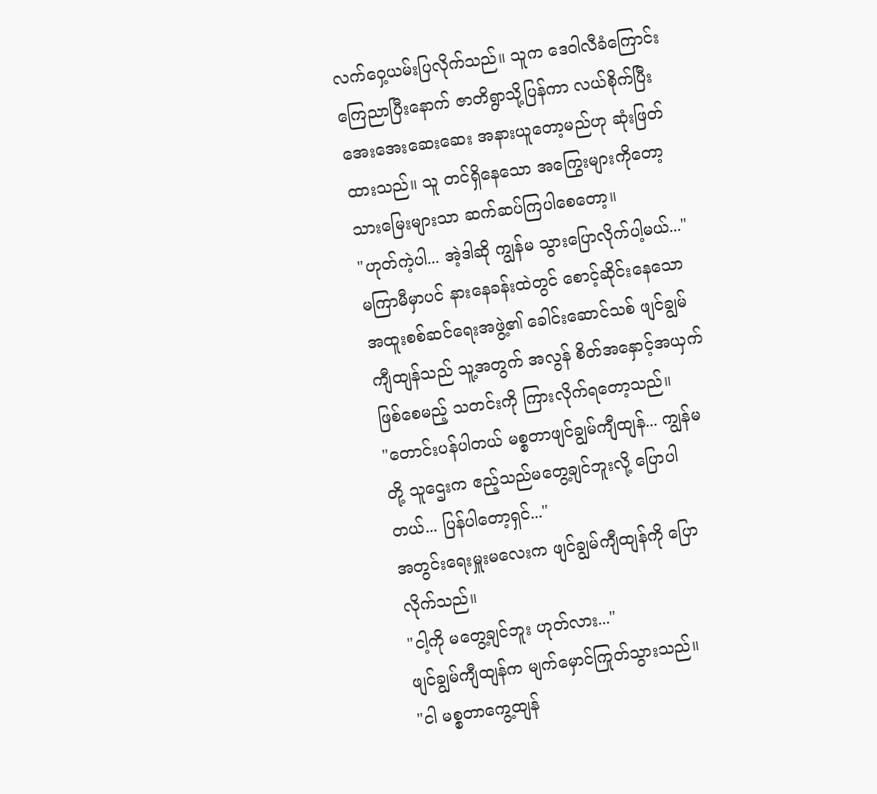လက်ဝှေ့ယမ်းပြလိုက်သည်။ သူက ဒေဝါလီခံကြောင်း ကြေညာပြီးနောက် ဇာတိရွာသို့ပြန်ကာ လယ်စိုက်ပြီး အေးအေးဆေးဆေး အနားယူတော့မည်ဟု ဆုံးဖြတ်ထားသည်။ သူ တင်ရှိနေသော အကြွေးများကိုတော့ သားမြေးများသာ ဆက်ဆပ်ကြပါစေတော့။
"ဟုတ်ကဲ့ပါ... အဲ့ဒါဆို ကျွန်မ သွားပြောလိုက်ပါ့မယ်..."
မကြာမီမှာပင် နားနေခန်းထဲတွင် စောင့်ဆိုင်းနေသော အထူးစစ်ဆင်ရေးအဖွဲ့၏ ခေါင်းဆောင်သစ် ဖျင်ချွမ်ကျီထျန်သည် သူ့အတွက် အလွန် စိတ်အနှောင့်အယှက်ဖြစ်စေမည့် သတင်းကို ကြားလိုက်ရတော့သည်။
"တောင်းပန်ပါတယ် မစ္စတာဖျင်ချွမ်ကျီထျန်... ကျွန်မတို့ သူဌေးက ဧည့်သည်မတွေ့ချင်ဘူးလို့ ပြောပါတယ်... ပြန်ပါတော့ရှင်..."
အတွင်းရေးမှူးမလေးက ဖျင်ချွမ်ကျီထျန်ကို ပြောလိုက်သည်။
"ငါ့ကို မတွေ့ချင်ဘူး ဟုတ်လား..."
ဖျင်ချွမ်ကျီထျန်က မျက်မှောင်ကြုတ်သွားသည်။
"ငါ မစ္စတာကွေ့ထျန်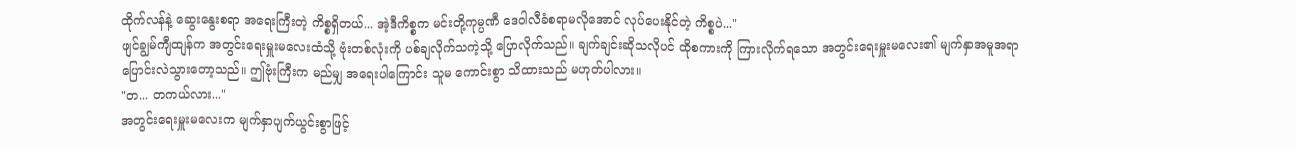ထိုက်လန်နဲ့ ဆွေးနွေးစရာ အရေးကြီးတဲ့ ကိစ္စရှိတယ်... အဲ့ဒီကိစ္စက မင်းတို့ကုမ္ပဏီ ဒေဝါလီခံစရာမလိုအောင် လုပ်ပေးနိုင်တဲ့ ကိစ္စပဲ..."
ဖျင်ချွမ်ကျီထျန်က အတွင်းရေးမှူးမလေးထံသို့ ဗုံးတစ်လုံးကို ပစ်ချလိုက်သကဲ့သို့ ပြောလိုက်သည်။ ချက်ချင်းဆိုသလိုပင် ထိုစကားကို ကြားလိုက်ရသော အတွင်းရေးမှူးမလေး၏ မျက်နှာအမူအရာ ပြောင်းလဲသွားတော့သည်။ ဤဗုံးကြီးက မည်မျှ အရေးပါကြောင်း သူမ ကောင်းစွာ သိထားသည် မဟုတ်ပါလား။
"တ... တကယ်လား..."
အတွင်းရေးမှူးမလေးက မျက်နှာပျက်ယွင်းစွာဖြင့်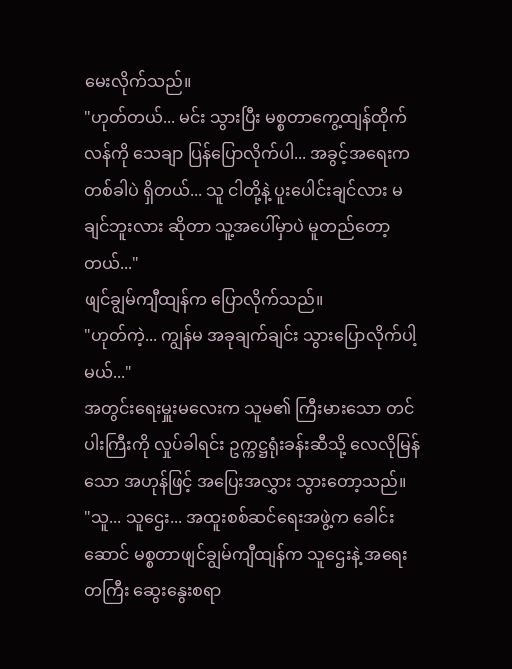မေးလိုက်သည်။
"ဟုတ်တယ်... မင်း သွားပြီး မစ္စတာကွေ့ထျန်ထိုက်လန်ကို သေချာ ပြန်ပြောလိုက်ပါ... အခွင့်အရေးက တစ်ခါပဲ ရှိတယ်... သူ ငါတို့နဲ့ ပူးပေါင်းချင်လား မချင်ဘူးလား ဆိုတာ သူ့အပေါ်မှာပဲ မူတည်တော့တယ်..."
ဖျင်ချွမ်ကျီထျန်က ပြောလိုက်သည်။
"ဟုတ်ကဲ့... ကျွန်မ အခုချက်ချင်း သွားပြောလိုက်ပါ့မယ်..."
အတွင်းရေးမှူးမလေးက သူမ၏ ကြီးမားသော တင်ပါးကြီးကို လှုပ်ခါရင်း ဥက္ကဋ္ဌရုံးခန်းဆီသို့ လေလိုမြန်သော အဟုန်ဖြင့် အပြေးအလွှား သွားတော့သည်။
"သူ... သူဌေး... အထူးစစ်ဆင်ရေးအဖွဲ့က ခေါင်းဆောင် မစ္စတာဖျင်ချွမ်ကျီထျန်က သူဌေးနဲ့ အရေးတကြီး ဆွေးနွေးစရာ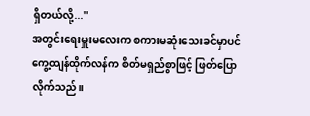ရှိတယ်လို့..."
အတွင်းရေးမှူးမလေးက စကားမဆုံးသေးခင်မှာပင် ကွေ့ထျန်ထိုက်လန်က စိတ်မရှည်စွာဖြင့် ဖြတ်ပြောလိုက်သည်။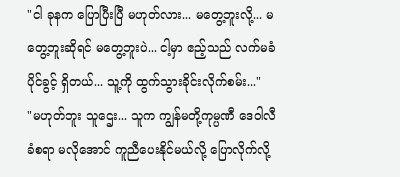"ငါ ခုနက ပြောပြီးပြီ မဟုတ်လား... မတွေ့ဘူးလို့... မတွေ့ဘူးဆိုရင် မတွေ့ဘူးပဲ... ငါ့မှာ ဧည့်သည် လက်မခံပိုင်ခွင့် ရှိတယ်... သူ့ကို ထွက်သွားခိုင်းလိုက်စမ်း..."
"မဟုတ်ဘူး သူဌေး... သူက ကျွန်မတို့ကုမ္ပဏီ ဒေဝါလီခံစရာ မလိုအောင် ကူညီပေးနိုင်မယ်လို့ ပြောလိုက်လို့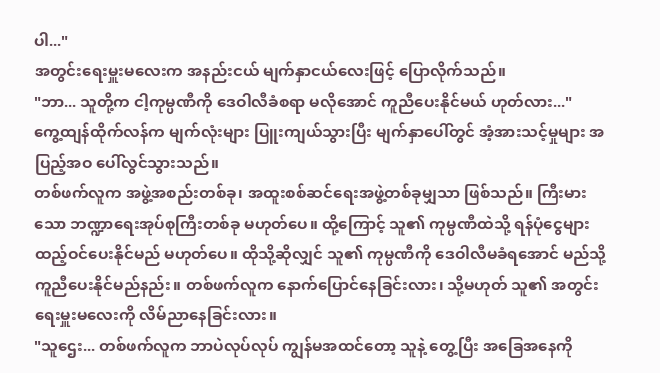ပါ..."
အတွင်းရေးမှူးမလေးက အနည်းငယ် မျက်နှာငယ်လေးဖြင့် ပြောလိုက်သည်။
"ဘာ... သူတို့က ငါ့ကုမ္ပဏီကို ဒေဝါလီခံစရာ မလိုအောင် ကူညီပေးနိုင်မယ် ဟုတ်လား..."
ကွေ့ထျန်ထိုက်လန်က မျက်လုံးများ ပြူးကျယ်သွားပြီး မျက်နှာပေါ်တွင် အံ့အားသင့်မှုများ အပြည့်အဝ ပေါ်လွင်သွားသည်။
တစ်ဖက်လူက အဖွဲ့အစည်းတစ်ခု၊ အထူးစစ်ဆင်ရေးအဖွဲ့တစ်ခုမျှသာ ဖြစ်သည်။ ကြီးမားသော ဘဏ္ဍာရေးအုပ်စုကြီးတစ်ခု မဟုတ်ပေ။ ထို့ကြောင့် သူ၏ ကုမ္ပဏီထဲသို့ ရန်ပုံငွေများ ထည့်ဝင်ပေးနိုင်မည် မဟုတ်ပေ။ ထိုသို့ဆိုလျှင် သူ၏ ကုမ္ပဏီကို ဒေဝါလီမခံရအောင် မည်သို့ ကူညီပေးနိုင်မည်နည်း။ တစ်ဖက်လူက နောက်ပြောင်နေခြင်းလား၊ သို့မဟုတ် သူ၏ အတွင်းရေးမှူးမလေးကို လိမ်ညာနေခြင်းလား။
"သူဌေး... တစ်ဖက်လူက ဘာပဲလုပ်လုပ် ကျွန်မအထင်တော့ သူနဲ့ တွေ့ပြီး အခြေအနေကို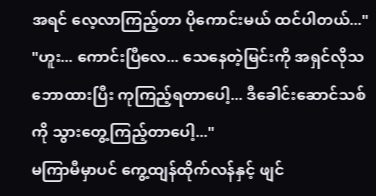အရင် လေ့လာကြည့်တာ ပိုကောင်းမယ် ထင်ပါတယ်..."
"ဟူး... ကောင်းပြီလေ... သေနေတဲ့မြင်းကို အရှင်လိုသဘောထားပြီး ကုကြည့်ရတာပေါ့... ဒီခေါင်းဆောင်သစ်ကို သွားတွေ့ကြည့်တာပေါ့..."
မကြာမီမှာပင် ကွေ့ထျန်ထိုက်လန်နှင့် ဖျင်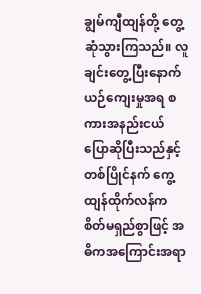ချွမ်ကျီထျန်တို့ တွေ့ဆုံသွားကြသည်။ လူချင်းတွေ့ပြီးနောက် ယဉ်ကျေးမှုအရ စကားအနည်းငယ် ပြောဆိုပြီးသည်နှင့်တစ်ပြိုင်နက် ကွေ့ထျန်ထိုက်လန်က စိတ်မရှည်စွာဖြင့် အဓိကအကြောင်းအရာ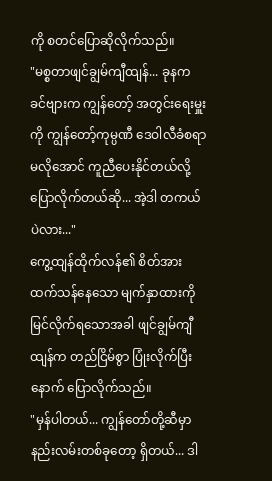ကို စတင်ပြောဆိုလိုက်သည်။
"မစ္စတာဖျင်ချွမ်ကျီထျန်... ခုနက ခင်ဗျားက ကျွန်တော့် အတွင်းရေးမှူးကို ကျွန်တော့်ကုမ္ပဏီ ဒေဝါလီခံစရာ မလိုအောင် ကူညီပေးနိုင်တယ်လို့ ပြောလိုက်တယ်ဆို... အဲ့ဒါ တကယ်ပဲလား..."
ကွေ့ထျန်ထိုက်လန်၏ စိတ်အားထက်သန်နေသော မျက်နှာထားကို မြင်လိုက်ရသောအခါ ဖျင်ချွမ်ကျီထျန်က တည်ငြိမ်စွာ ပြုံးလိုက်ပြီးနောက် ပြောလိုက်သည်။
"မှန်ပါတယ်... ကျွန်တော်တို့ဆီမှာ နည်းလမ်းတစ်ခုတော့ ရှိတယ်... ဒါ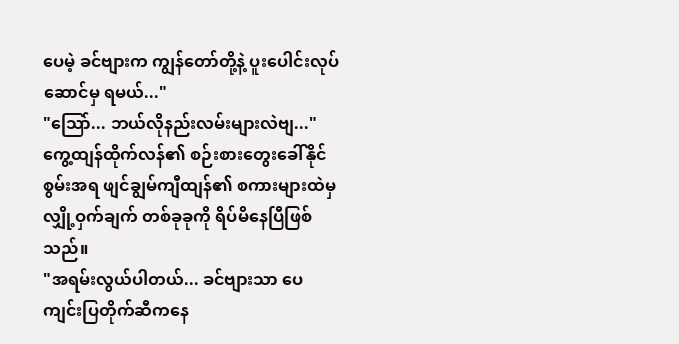ပေမဲ့ ခင်ဗျားက ကျွန်တော်တို့နဲ့ ပူးပေါင်းလုပ်ဆောင်မှ ရမယ်..."
"သြော်... ဘယ်လိုနည်းလမ်းများလဲဗျ..."
ကွေ့ထျန်ထိုက်လန်၏ စဉ်းစားတွေးခေါ်နိုင်စွမ်းအရ ဖျင်ချွမ်ကျီထျန်၏ စကားများထဲမှ လျှို့ဝှက်ချက် တစ်ခုခုကို ရိပ်မိနေပြီဖြစ်သည်။
"အရမ်းလွယ်ပါတယ်... ခင်ဗျားသာ ပေကျင်းပြတိုက်ဆီကနေ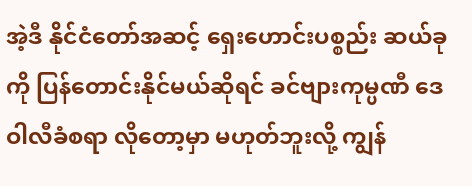အဲ့ဒီ နိုင်ငံတော်အဆင့် ရှေးဟောင်းပစ္စည်း ဆယ်ခုကို ပြန်တောင်းနိုင်မယ်ဆိုရင် ခင်ဗျားကုမ္ပဏီ ဒေဝါလီခံစရာ လိုတော့မှာ မဟုတ်ဘူးလို့ ကျွန်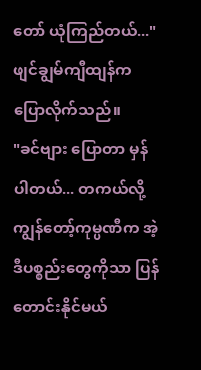တော် ယုံကြည်တယ်..."
ဖျင်ချွမ်ကျီထျန်က ပြောလိုက်သည်။
"ခင်ဗျား ပြောတာ မှန်ပါတယ်... တကယ်လို့ ကျွန်တော့်ကုမ္ပဏီက အဲ့ဒီပစ္စည်းတွေကိုသာ ပြန်တောင်းနိုင်မယ်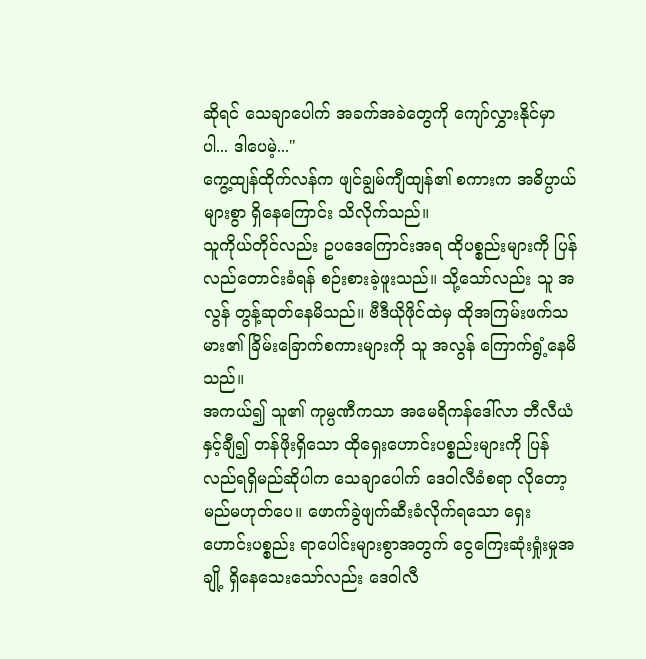ဆိုရင် သေချာပေါက် အခက်အခဲတွေကို ကျော်လွှားနိုင်မှာပါ... ဒါပေမဲ့..."
ကွေ့ထျန်ထိုက်လန်က ဖျင်ချွမ်ကျီထျန်၏ စကားက အဓိပ္ပာယ်များစွာ ရှိနေကြောင်း သိလိုက်သည်။
သူကိုယ်တိုင်လည်း ဥပဒေကြောင်းအရ ထိုပစ္စည်းများကို ပြန်လည်တောင်းခံရန် စဉ်းစားခဲ့ဖူးသည်။ သို့သော်လည်း သူ အလွန် တွန့်ဆုတ်နေမိသည်။ ဗီဒီယိုဖိုင်ထဲမှ ထိုအကြမ်းဖက်သမား၏ ခြိမ်းခြောက်စကားများကို သူ အလွန် ကြောက်ရွံ့နေမိသည်။
အကယ်၍ သူ၏ ကုမ္ပဏီကသာ အမေရိကန်ဒေါ်လာ ဘီလီယံနှင့်ချီ၍ တန်ဖိုးရှိသော ထိုရှေးဟောင်းပစ္စည်းများကို ပြန်လည်ရရှိမည်ဆိုပါက သေချာပေါက် ဒေဝါလီခံစရာ လိုတော့မည်မဟုတ်ပေ။ ဖောက်ခွဲဖျက်ဆီးခံလိုက်ရသော ရှေးဟောင်းပစ္စည်း ရာပေါင်းများစွာအတွက် ငွေကြေးဆုံးရှုံးမှုအချို့ ရှိနေသေးသော်လည်း ဒေဝါလီ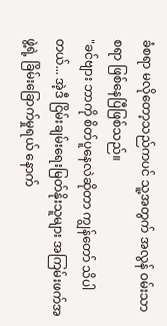ခံစရာ မလိုတော့သည်ကပင် သူ့အတွက် အလွန် ဝမ်းသာစရာ ဖြစ်နေပြီဖြစ်သည်။
"ခင်ဗျား ဘာကို စိတ်ပူနေလဲဆိုတာ ကျွန်တော် သိပါတယ်... အဲ့ဒီ ငြိမ်းချမ်းရေးမြတ်နိုးသူများ အကြမ်းဖက်အဖွဲ့ရဲ့ ခြိမ်းခြောက်မှုရယ် နောက်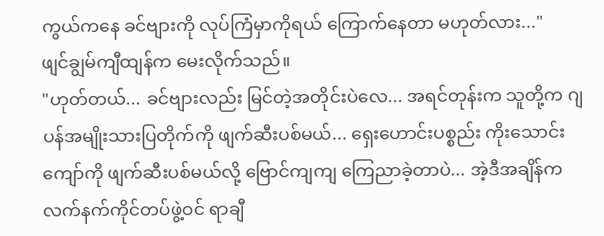ကွယ်ကနေ ခင်ဗျားကို လုပ်ကြံမှာကိုရယ် ကြောက်နေတာ မဟုတ်လား..."
ဖျင်ချွမ်ကျီထျန်က မေးလိုက်သည်။
"ဟုတ်တယ်... ခင်ဗျားလည်း မြင်တဲ့အတိုင်းပဲလေ... အရင်တုန်းက သူတို့က ဂျပန်အမျိုးသားပြတိုက်ကို ဖျက်ဆီးပစ်မယ်... ရှေးဟောင်းပစ္စည်း ကိုးသောင်းကျော်ကို ဖျက်ဆီးပစ်မယ်လို့ ဗြောင်ကျကျ ကြေညာခဲ့တာပဲ... အဲ့ဒီအချိန်က လက်နက်ကိုင်တပ်ဖွဲ့ဝင် ရာချီ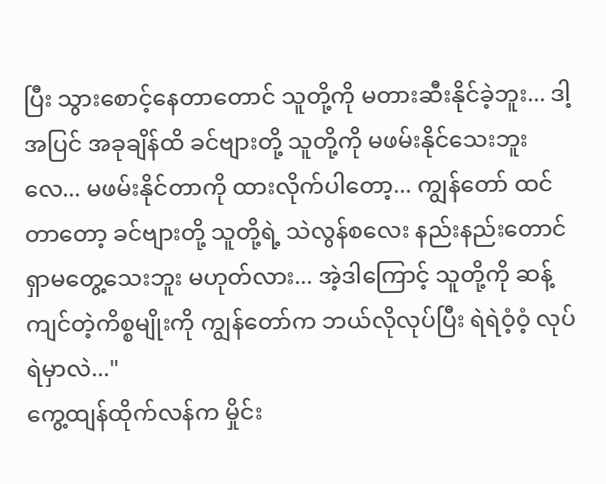ပြီး သွားစောင့်နေတာတောင် သူတို့ကို မတားဆီးနိုင်ခဲ့ဘူး... ဒါ့အပြင် အခုချိန်ထိ ခင်ဗျားတို့ သူတို့ကို မဖမ်းနိုင်သေးဘူးလေ... မဖမ်းနိုင်တာကို ထားလိုက်ပါတော့... ကျွန်တော် ထင်တာတော့ ခင်ဗျားတို့ သူတို့ရဲ့ သဲလွန်စလေး နည်းနည်းတောင် ရှာမတွေ့သေးဘူး မဟုတ်လား... အဲ့ဒါကြောင့် သူတို့ကို ဆန့်ကျင်တဲ့ကိစ္စမျိုးကို ကျွန်တော်က ဘယ်လိုလုပ်ပြီး ရဲရဲဝံ့ဝံ့ လုပ်ရဲမှာလဲ..."
ကွေ့ထျန်ထိုက်လန်က မှိုင်း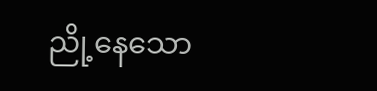ညို့နေသော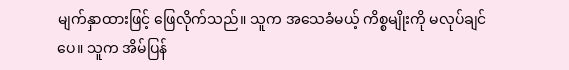မျက်နှာထားဖြင့် ဖြေလိုက်သည်။ သူက အသေခံမယ့် ကိစ္စမျိုးကို မလုပ်ချင်ပေ။ သူက အိမ်ပြန်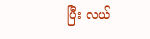ပြီး လယ်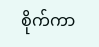စိုက်ကာ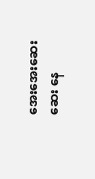အေးအေးဆေးဆေး နေ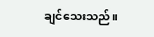ချင်သေးသည်။